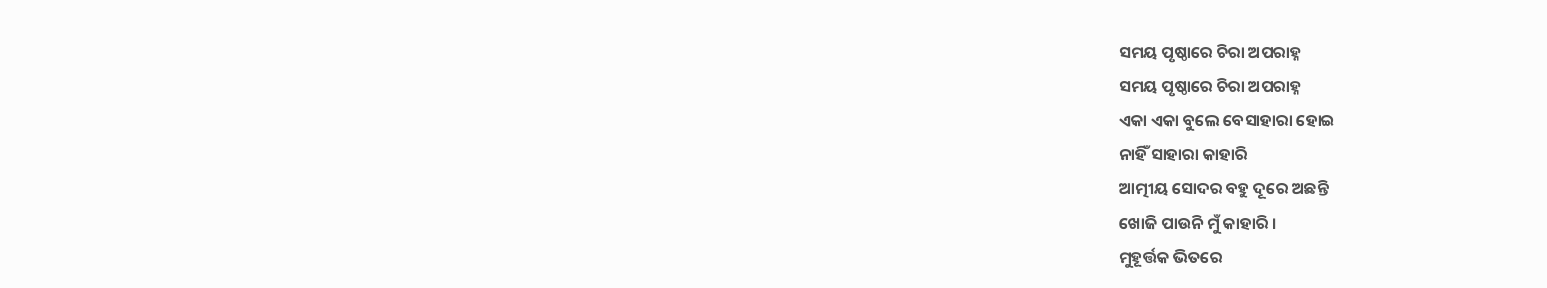ସମୟ ପୃଷ୍ଠାରେ ଚିରା ଅପରାହ୍ନ
ସମୟ ପୃଷ୍ଠାରେ ଚିରା ଅପରାହ୍ନ
ଏକା ଏକା ବୁଲେ ବେସାହାରା ହୋଇ
ନାହିଁ ସାହାରା କାହାରି
ଆତ୍ମୀୟ ସୋଦର ବହୁ ଦୂରେ ଅଛନ୍ତି
ଖୋଜି ପାଉନି ମୁଁ କାହାରି ।
ମୁହୂର୍ତ୍ତକ ଭିତରେ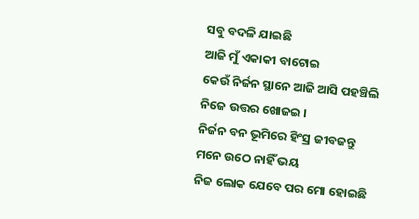ସବୁ ବଦଳି ଯାଇଛି
ଆଜି ମୁଁ ଏକାକୀ ବାଟୋଇ
କେଉଁ ନିର୍ଜନ ସ୍ଥାନେ ଆଜି ଆସି ପହଞ୍ଚିଲି
ନିଜେ ଉତ୍ତର ଖୋଜଇ ।
ନିର୍ଜନ ବନ ଭୂମିରେ ହିଂସ୍ର ଜୀବଜନ୍ତୁ
ମନେ ଉଠେ ନାହିଁ ଭୟ
ନିଜ ଲୋକ ଯେବେ ପର ମୋ ହୋଇଛି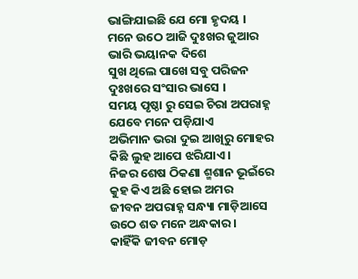ଭାଙ୍ଗିଯାଇଛି ଯେ ମୋ ହୃଦୟ ।
ମନେ ଉଠେ ଆଜି ଦୁଃଖର ଜୁଆର
ଭାରି ଭୟାନକ ଦିଶେ
ସୁଖ ଥିଲେ ପାଖେ ସବୁ ପରିଜନ
ଦୁଃଖରେ ସଂସାର ଭାସେ ।
ସମୟ ପୃଷ୍ଠା ରୁ ସେଇ ଚିରା ଅପରାହ୍ନ
ଯେବେ ମନେ ପଡ଼ିଯାଏ
ଅଭିମାନ ଭରା ଦୁଇ ଆଖିରୁ ମୋହର
କିଛି ଲୁହ ଆପେ ଝରିଯାଏ ।
ନିଜର ଶେଷ ଠିକଣା ଶ୍ମଶାନ ଭୂଇଁରେ
କୁହ କିଏ ଅଛି ହୋଇ ଅମର
ଜୀବନ ଅପରାହ୍ନ ସନ୍ଧ୍ୟା ମାଡ଼ିଆସେ
ଉଠେ ଶତ ମନେ ଅନ୍ଧକାର ।
କାହିଁକି ଜୀବନ ମୋଡ଼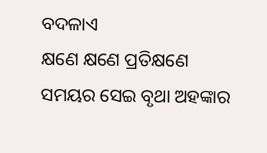ବଦଳାଏ
କ୍ଷଣେ କ୍ଷଣେ ପ୍ରତିକ୍ଷଣେ
ସମୟର ସେଇ ବୃଥା ଅହଙ୍କାର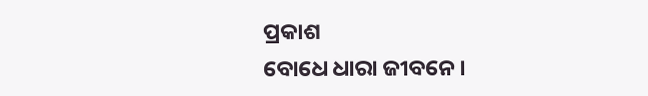ପ୍ରକାଶ
ବୋଧେ ଧାରା ଜୀବନେ ।